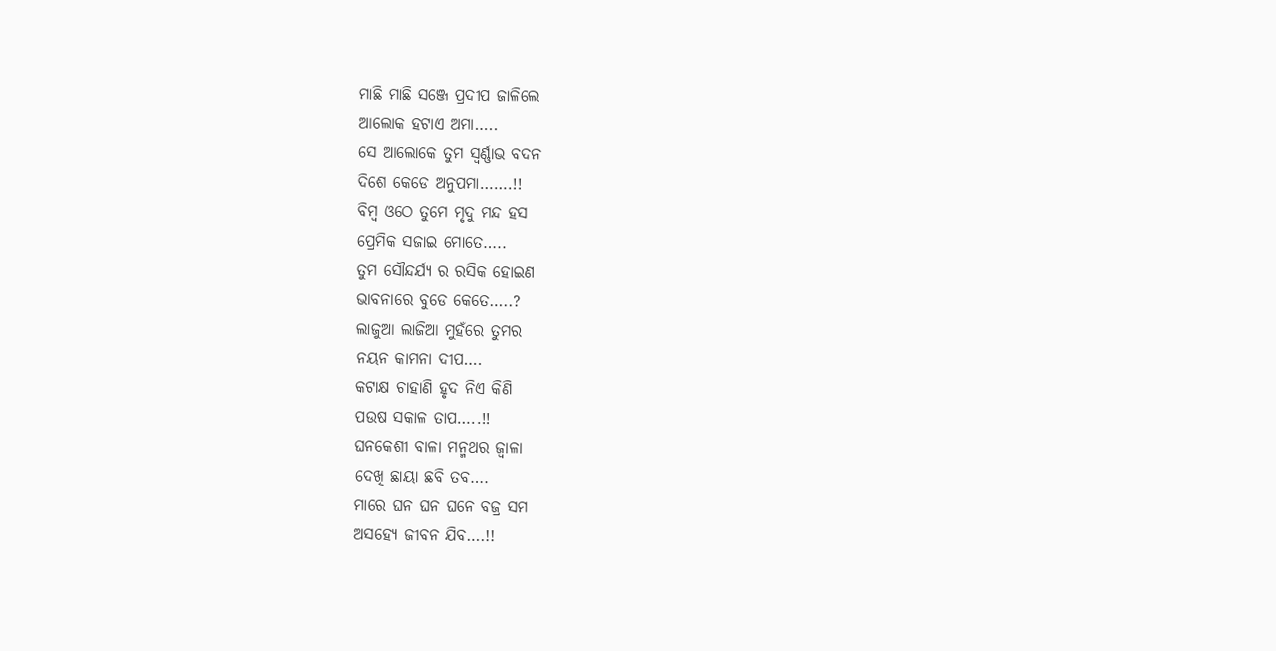ମାଛି ମାଛି ସଞ୍ଜେ ପ୍ରଦୀପ ଜାଳିଲେ
ଆଲୋକ ହଟାଏ ଅମା…..
ସେ ଆଲୋକେ ତୁମ ସ୍ବର୍ଣ୍ଣାଭ ବଦନ
ଦିଶେ କେଡେ ଅନୁପମା…….!!
ବିମ୍ବ ଓଠେ ତୁମେ ମୃଦୁ ମନ୍ଦ ହସ
ପ୍ରେମିକ ସଜାଇ ମୋତେ…..
ତୁମ ସୌନ୍ଦର୍ଯ୍ୟ ର ରସିକ ହୋଇଣ
ଭାବନାରେ ବୁଡେ କେତେ…..?
ଲାଜୁଆ ଲାଜିଆ ମୁହଁରେ ତୁମର
ନୟନ କାମନା ଦୀପ….
କଟାକ୍ଷ ଚାହାଣି ହୃଦ ନିଏ କିଣି
ପଉଷ ସକାଳ ତାପ…..!!
ଘନକେଶୀ ବାଳା ମନ୍ମଥର ଜ୍ବାଳା
ଦେଖି ଛାୟା ଛବି ତବ….
ମାରେ ଘନ ଘନ ଘନେ ବଜ୍ର ସମ
ଅସହ୍ୟେ ଜୀବନ ଯିବ….!!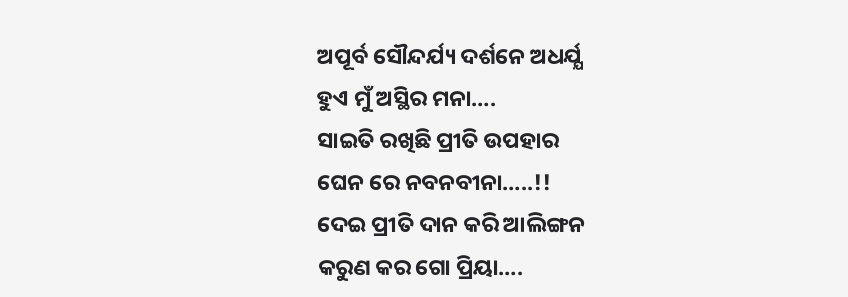ଅପୂର୍ବ ସୌନ୍ଦର୍ଯ୍ୟ ଦର୍ଶନେ ଅଧର୍ଯ୍ଯ
ହୁଏ ମୁଁ ଅସ୍ଥିର ମନା….
ସାଇତି ରଖିଛି ପ୍ରୀତି ଉପହାର
ଘେନ ରେ ନବନବୀନା…..!!
ଦେଇ ପ୍ରୀତି ଦାନ କରି ଆଲିଙ୍ଗନ
କରୁଣ କର ଗୋ ପ୍ରିୟା….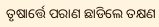ତୃଷାର୍ତ୍ତେ ପରାଣ ଛାଡିଲେ ତକ୍ଷଣ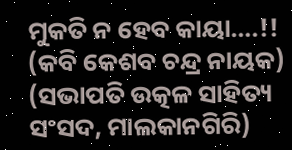ମୁକତି ନ ହେବ କାୟା….!!
(କବି କେଶବ ଚନ୍ଦ୍ର ନାୟକ)
(ସଭାପତି ଉତ୍କଳ ସାହିତ୍ୟ ସଂସଦ, ମାଲକାନଗିରି)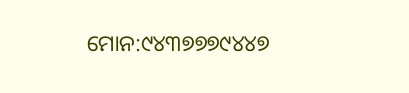ମୋନ:୯୪୩୭୭୭୯୪୪୭